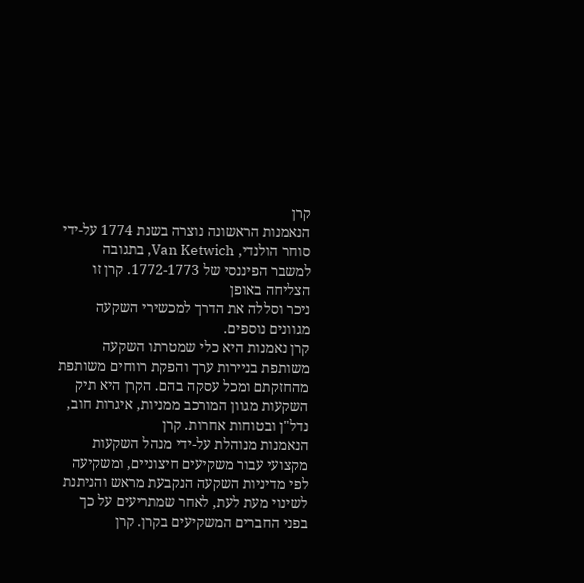קרן
הנאמנות הראשונה נוצרה בשנת 1774 על-ידי סוחר הולנדי, Van Ketwich, בתגובה למשבר הפיננסי של 1772-1773. קרן זו הצליחה באופן
ניכר וסללה את הדרך למכשירי השקעה מגוונים נוספים.
קרן נאמנות היא כלי שמטרתו השקעה משותפת בניירות ערך והפקת רווחים משותפת מהחזקתם ומכל עסקה בהם. הקרן היא תיק
השקעות מגוון המורכב ממניות, איגרות חוב, נדל"ן ובטוחות אחרות. קרן
הנאמנות מנוהלת על-ידי מנהל השקעות מקצועי עבור משקיעים חיצוניים, ומשקיעה לפי מדיניות השקעה הנקבעת מראש והניתנת לשינוי מעת לעת, לאחר שמתריעים על כך בפני החברים המשקיעים בקרן. קרן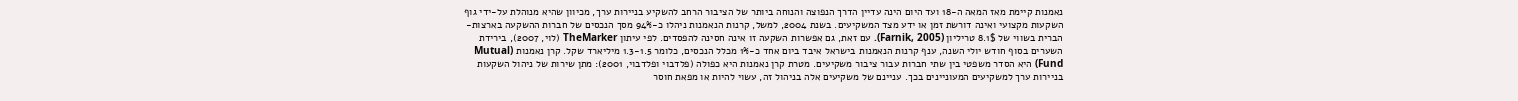נאמנות קיימת מאז המאה ה-18 ועד היום הינה עדיין הדרך הנפוצה והנוחה ביותר של הציבור הרחב להשקיע בניירות ערך, מכיוון שהיא מנוהלת על-ידי גוף השקעות מקצועי ואינה דורשת זמן או ידע מצד המשקיעים. בשנת 2004, למשל, קרנות הנאמנות ניהלו כ-94% מסך הנכסים של חברות ההשקעה בארצות-הברית בשווי של 8.1$ טריליון (Farnik, 2005). עם זאת, גם אפשרות השקעה זו אינה חסינה להפסדים. לפי עיתון TheMarker (לוי, 2007), בירידת השערים בסוף חודש יולי השנה, ענף קרנות הנאמנות בישראל איבד ביום אחד כ-1% מכלל הנכסים, כלומר 1.3-1.5 מיליארד שקל. קרן נאמנות (Mutual Fund) היא הסדר משפטי בין שתי חברות עבור ציבור משקיעים. מטרת קרן נאמנות היא כפולה (פלדבוי ופלדבוי, 2001): מתן שירות של ניהול השקעות בניירות ערך למשקיעים המעוניינים בכך. עניינם של משקיעים אלה בניהול זה, עשוי להיות או מפאת חוסר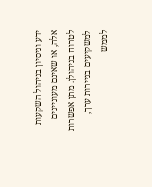ידע וניסיון בניהול השקעות אלה, או שאינם מעוניינים לטרוח בניהולן. מתן אפשרות למשקיעים בניירות ערך, לממש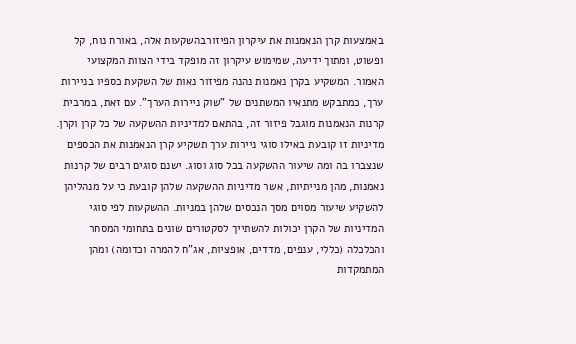באמצעות קרן הנאמנות את עיקרון הפיזורבהשקעות אלה, באורח נוח, קל ופשוט, ומתוך ידיעה, שמימוש עיקרון זה מופקד בידי הצוות המקצועי האמור. המשקיע בקרן נאמנות נהנה מפיזור נאות של השקעת כספיו בניירות ערך, כמתבקש מתנאיו המשתנים של "שוק ניירות הערך". עם זאת, במרבית קרנות הנאמנות מוגבל פיזור זה, בהתאם למדיניות ההשקעה של כל קרן וקרן. מדיניות זו קובעת באילו סוגי ניירות ערך תשקיע קרן הנאמנות את הכספים שנצברו בה ומה שיעור ההשקעה בכל סוג וסוג. ישנם סוגים רבים של קרנות נאמנות, מהן מנייתיות, אשר מדיניות ההשקעה שלהן קובעת כי על מנהליהן להשקיע שיעור מסוים מסך הנכסים שלהן במניות. ההשקעות לפי סוגי המדיניות של הקרן יכולות להשתייך לסקטורים שונים בתחומי המסחר והכלכלה (כללי, ענפים, מדדים, אופציות, אג"ח להמרה וכדומה) ומהן המתמקדות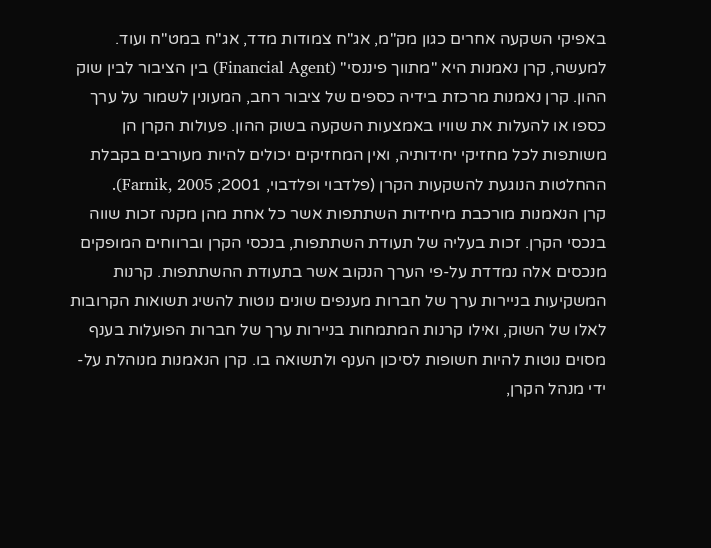באפיקי השקעה אחרים כגון מק"מ, אג"ח צמודות מדד, אג"ח במט"ח ועוד. למעשה, קרן נאמנות היא "מתווך פיננסי" (Financial Agent) בין הציבור לבין שוק ההון. קרן נאמנות מרכזת בידיה כספים של ציבור רחב, המעונין לשמור על ערך כספו או להעלות את שוויו באמצעות השקעה בשוק ההון. פעולות הקרן הן משותפות לכל מחזיקי יחידותיה, ואין המחזיקים יכולים להיות מעורבים בקבלת ההחלטות הנוגעת להשקעות הקרן (פלדבוי ופלדבוי, 2001; Farnik, 2005).
קרן הנאמנות מורכבת מיחידות השתתפות אשר כל אחת מהן מקנה זכות שווה בנכסי הקרן. זכות בעליה של תעודת השתתפות, בנכסי הקרן וברווחים המופקים מנכסים אלה נמדדת על-פי הערך הנקוב אשר בתעודת ההשתתפות. קרנות המשקיעות בניירות ערך של חברות מענפים שונים נוטות להשיג תשואות הקרובות לאלו של השוק, ואילו קרנות המתמחות בניירות ערך של חברות הפועלות בענף מסוים נוטות להיות חשופות לסיכון הענף ולתשואה בו. קרן הנאמנות מנוהלת על-ידי מנהל הקרן,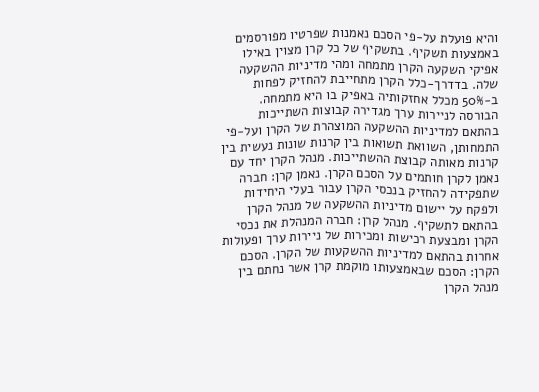והיא פועלת על-פי הסכם נאמנות שפרטיו מפורסמים באמצעות תשקיף. בתשקיף של כל קרן מצוין באילו אפיקי השקעה הקרן מתמחה ומהי מדיניות ההשקעה שלה. בדדרך-כלל הקרן מתחייבת להחזיק לפחות ב-50% מכלל אחזקותיה באפיק בו היא מתמחה. הבורסה לניירות ערך מגדירה קבוצות השתייכות בהתאם למדיניות ההשקעה המוצהרת של הקרן ועל-פי התמחותן, השוואת תשואות בין קרנות שונות נעשית בין קרנות מאותה קבוצת ההשתייכות. מנהל הקרן יחד עם נאמן לקרן חותמים על הסכם הקרן. נאמן קרן: חברה שתפקידה להחזיק בנכסי הקרן עבור בעלי היחידות ולפקח על יישום מדיניות ההשקעה של מנהל הקרן בהתאם לתשקיף. מנהל קרן: חברה המנהלת את נכסי הקרן ומבצעת רכישות ומכירות של ניירות ערך ופעולות אחרות בהתאם למדיניות ההשקעות של הקרן. הסכם הקרן: הסכם שבאמצעותו מוקמת קרן אשר נחתם בין מנהל הקרן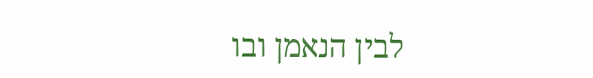לבין הנאמן ובו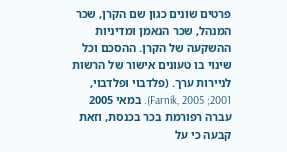פרטים שונים כגון שם הקרן, שכר המנהל, שכר הנאמן ומדיניות ההשקעה של הקרן. ההסכם וכל שינוי בו טעונים אישור של הרשות לניירות ערך. (פלדבוי ופלדבוי, 2001; Farnik, 2005). במאי 2005 עברה רפורמת בכר בכנסת, וזאת קבעה כי על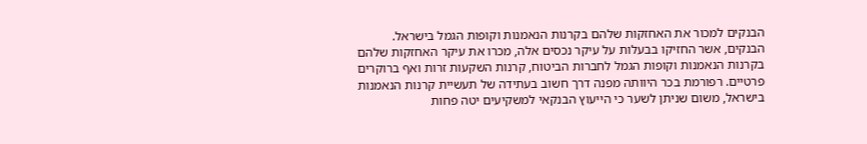הבנקים למכור את האחזקות שלהם בקרנות הנאמנות וקופות הגמל בישראל.
הבנקים, אשר החזיקו בבעלות על עיקר נכסים אלה, מכרו את עיקר האחזקות שלהם בקרנות הנאמנות וקופות הגמל לחברות הביטוח, קרנות השקעות זרות ואף ברוקרים פרטיים. רפורמת בכר היוותה מפנה דרך חשוב בעתידה של תעשיית קרנות הנאמנות בישראל, משום שניתן לשער כי הייעוץ הבנקאי למשקיעים יטה פחות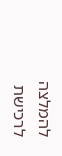להמלצה לרכישת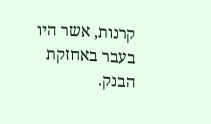קרנות, אשר היו בעבר באחזקת הבנק.